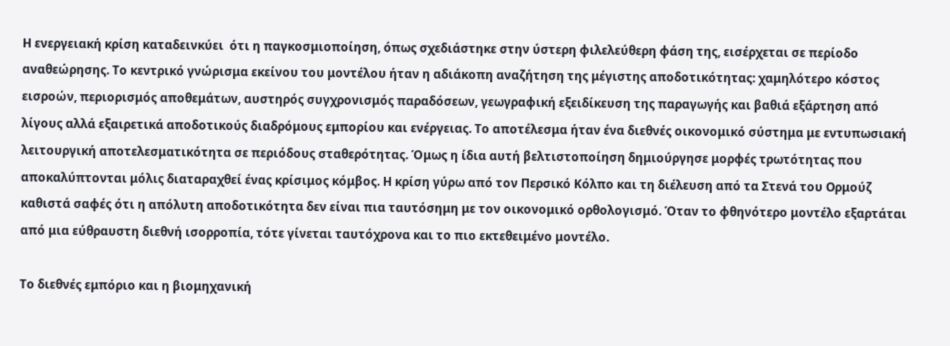Η ενεργειακή κρίση καταδεινκύει  ότι η παγκοσμιοποίηση, όπως σχεδιάστηκε στην ύστερη φιλελεύθερη φάση της, εισέρχεται σε περίοδο αναθεώρησης. Το κεντρικό γνώρισμα εκείνου του μοντέλου ήταν η αδιάκοπη αναζήτηση της μέγιστης αποδοτικότητας: χαμηλότερο κόστος εισροών, περιορισμός αποθεμάτων, αυστηρός συγχρονισμός παραδόσεων, γεωγραφική εξειδίκευση της παραγωγής και βαθιά εξάρτηση από λίγους αλλά εξαιρετικά αποδοτικούς διαδρόμους εμπορίου και ενέργειας. Το αποτέλεσμα ήταν ένα διεθνές οικονομικό σύστημα με εντυπωσιακή λειτουργική αποτελεσματικότητα σε περιόδους σταθερότητας. Όμως η ίδια αυτή βελτιστοποίηση δημιούργησε μορφές τρωτότητας που αποκαλύπτονται μόλις διαταραχθεί ένας κρίσιμος κόμβος. Η κρίση γύρω από τον Περσικό Κόλπο και τη διέλευση από τα Στενά του Ορμούζ καθιστά σαφές ότι η απόλυτη αποδοτικότητα δεν είναι πια ταυτόσημη με τον οικονομικό ορθολογισμό. Όταν το φθηνότερο μοντέλο εξαρτάται από μια εύθραυστη διεθνή ισορροπία, τότε γίνεται ταυτόχρονα και το πιο εκτεθειμένο μοντέλο.

Το διεθνές εμπόριο και η βιομηχανική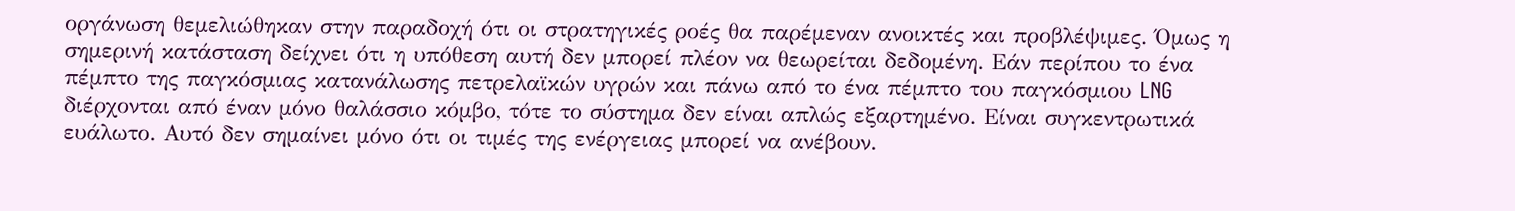οργάνωση θεμελιώθηκαν στην παραδοχή ότι οι στρατηγικές ροές θα παρέμεναν ανοικτές και προβλέψιμες. Όμως η σημερινή κατάσταση δείχνει ότι η υπόθεση αυτή δεν μπορεί πλέον να θεωρείται δεδομένη. Εάν περίπου το ένα πέμπτο της παγκόσμιας κατανάλωσης πετρελαϊκών υγρών και πάνω από το ένα πέμπτο του παγκόσμιου LNG διέρχονται από έναν μόνο θαλάσσιο κόμβο, τότε το σύστημα δεν είναι απλώς εξαρτημένο. Είναι συγκεντρωτικά ευάλωτο. Αυτό δεν σημαίνει μόνο ότι οι τιμές της ενέργειας μπορεί να ανέβουν.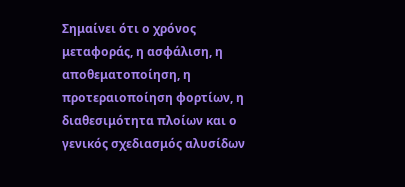Σημαίνει ότι ο χρόνος μεταφοράς, η ασφάλιση, η αποθεματοποίηση, η προτεραιοποίηση φορτίων, η διαθεσιμότητα πλοίων και ο γενικός σχεδιασμός αλυσίδων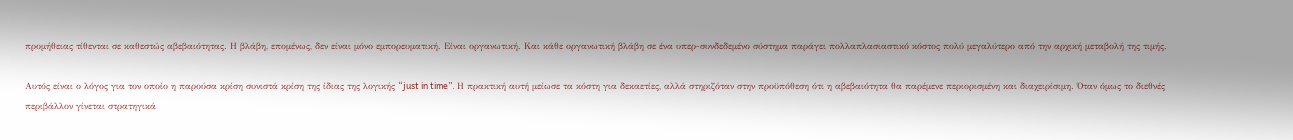προμήθειας τίθενται σε καθεστώς αβεβαιότητας. Η βλάβη, επομένως, δεν είναι μόνο εμπορευματική. Είναι οργανωτική. Και κάθε οργανωτική βλάβη σε ένα υπερ-συνδεδεμένο σύστημα παράγει πολλαπλασιαστικό κόστος πολύ μεγαλύτερο από την αρχική μεταβολή της τιμής.

Αυτός είναι ο λόγος για τον οποίο η παρούσα κρίση συνιστά κρίση της ίδιας της λογικής “just in time”. Η πρακτική αυτή μείωσε τα κόστη για δεκαετίες, αλλά στηριζόταν στην προϋπόθεση ότι η αβεβαιότητα θα παρέμενε περιορισμένη και διαχειρίσιμη. Όταν όμως το διεθνές περιβάλλον γίνεται στρατηγικά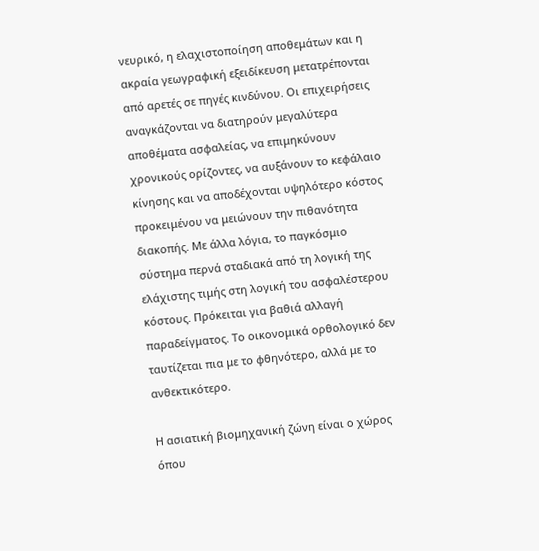νευρικό, η ελαχιστοποίηση αποθεμάτων και η ακραία γεωγραφική εξειδίκευση μετατρέπονται από αρετές σε πηγές κινδύνου. Οι επιχειρήσεις αναγκάζονται να διατηρούν μεγαλύτερα αποθέματα ασφαλείας, να επιμηκύνουν χρονικούς ορίζοντες, να αυξάνουν το κεφάλαιο κίνησης και να αποδέχονται υψηλότερο κόστος προκειμένου να μειώνουν την πιθανότητα διακοπής. Με άλλα λόγια, το παγκόσμιο σύστημα περνά σταδιακά από τη λογική της ελάχιστης τιμής στη λογική του ασφαλέστερου κόστους. Πρόκειται για βαθιά αλλαγή παραδείγματος. Το οικονομικά ορθολογικό δεν ταυτίζεται πια με το φθηνότερο, αλλά με το ανθεκτικότερο.

Η ασιατική βιομηχανική ζώνη είναι ο χώρος όπου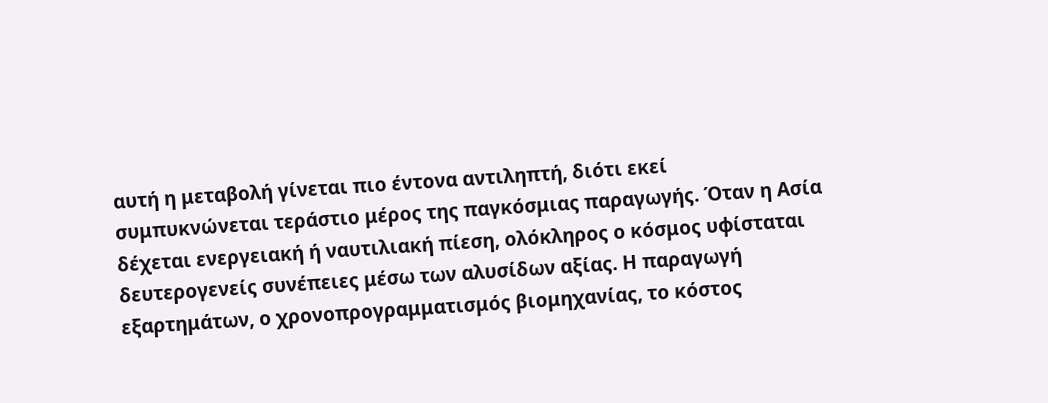αυτή η μεταβολή γίνεται πιο έντονα αντιληπτή, διότι εκεί συμπυκνώνεται τεράστιο μέρος της παγκόσμιας παραγωγής. Όταν η Ασία δέχεται ενεργειακή ή ναυτιλιακή πίεση, ολόκληρος ο κόσμος υφίσταται δευτερογενείς συνέπειες μέσω των αλυσίδων αξίας. Η παραγωγή εξαρτημάτων, ο χρονοπρογραμματισμός βιομηχανίας, το κόστος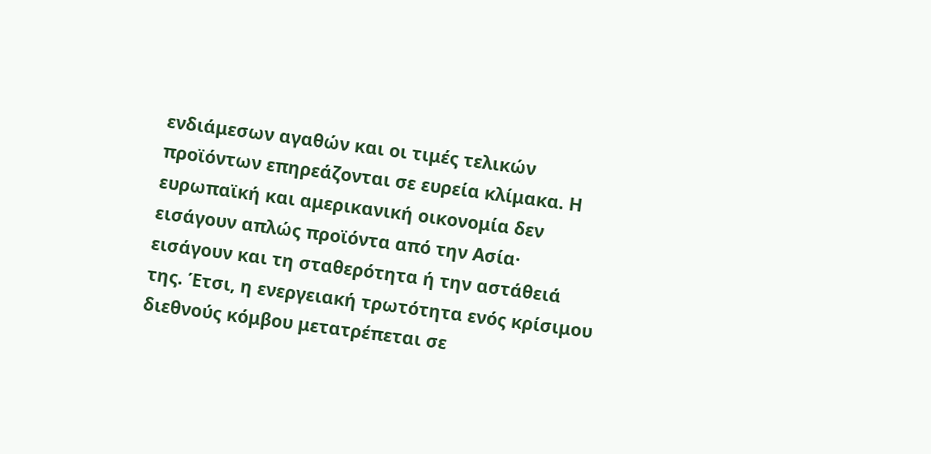ενδιάμεσων αγαθών και οι τιμές τελικών προϊόντων επηρεάζονται σε ευρεία κλίμακα. Η ευρωπαϊκή και αμερικανική οικονομία δεν εισάγουν απλώς προϊόντα από την Ασία· εισάγουν και τη σταθερότητα ή την αστάθειά της. Έτσι, η ενεργειακή τρωτότητα ενός κρίσιμου διεθνούς κόμβου μετατρέπεται σε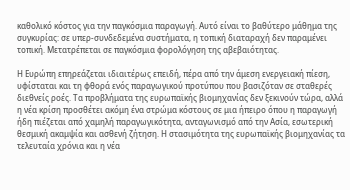καθολικό κόστος για την παγκόσμια παραγωγή. Αυτό είναι το βαθύτερο μάθημα της συγκυρίας: σε υπερ-συνδεδεμένα συστήματα, η τοπική διαταραχή δεν παραμένει τοπική. Μετατρέπεται σε παγκόσμια φορολόγηση της αβεβαιότητας.

Η Ευρώπη επηρεάζεται ιδιαιτέρως επειδή, πέρα από την άμεση ενεργειακή πίεση, υφίσταται και τη φθορά ενός παραγωγικού προτύπου που βασιζόταν σε σταθερές διεθνείς ροές. Τα προβλήματα της ευρωπαϊκής βιομηχανίας δεν ξεκινούν τώρα, αλλά η νέα κρίση προσθέτει ακόμη ένα στρώμα κόστους σε μια ήπειρο όπου η παραγωγή ήδη πιέζεται από χαμηλή παραγωγικότητα, ανταγωνισμό από την Ασία, εσωτερική θεσμική ακαμψία και ασθενή ζήτηση. Η στασιμότητα της ευρωπαϊκής βιομηχανίας τα τελευταία χρόνια και η νέα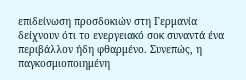επιδείνωση προσδοκιών στη Γερμανία δείχνουν ότι το ενεργειακό σοκ συναντά ένα περιβάλλον ήδη φθαρμένο. Συνεπώς, η παγκοσμιοποιημένη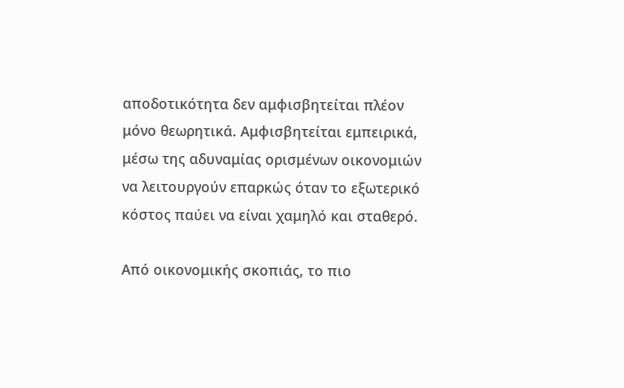αποδοτικότητα δεν αμφισβητείται πλέον μόνο θεωρητικά. Αμφισβητείται εμπειρικά, μέσω της αδυναμίας ορισμένων οικονομιών να λειτουργούν επαρκώς όταν το εξωτερικό κόστος παύει να είναι χαμηλό και σταθερό.

Από οικονομικής σκοπιάς, το πιο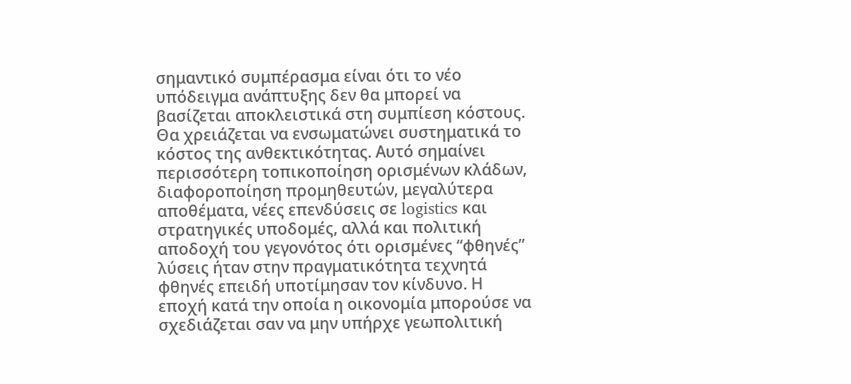σημαντικό συμπέρασμα είναι ότι το νέο υπόδειγμα ανάπτυξης δεν θα μπορεί να βασίζεται αποκλειστικά στη συμπίεση κόστους. Θα χρειάζεται να ενσωματώνει συστηματικά το κόστος της ανθεκτικότητας. Αυτό σημαίνει περισσότερη τοπικοποίηση ορισμένων κλάδων, διαφοροποίηση προμηθευτών, μεγαλύτερα αποθέματα, νέες επενδύσεις σε logistics και στρατηγικές υποδομές, αλλά και πολιτική αποδοχή του γεγονότος ότι ορισμένες “φθηνές” λύσεις ήταν στην πραγματικότητα τεχνητά φθηνές επειδή υποτίμησαν τον κίνδυνο. Η εποχή κατά την οποία η οικονομία μπορούσε να σχεδιάζεται σαν να μην υπήρχε γεωπολιτική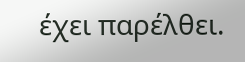έχει παρέλθει.